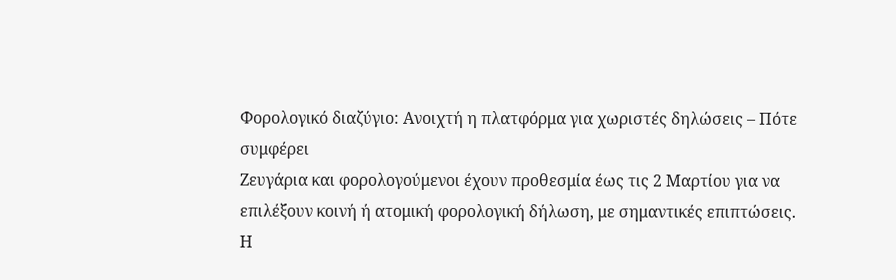Φορολογικό διαζύγιο: Ανοιχτή η πλατφόρμα για χωριστές δηλώσεις – Πότε συμφέρει
Ζευγάρια και φορολογούμενοι έχουν προθεσμία έως τις 2 Μαρτίου για να επιλέξουν κοινή ή ατομική φορολογική δήλωση, με σημαντικές επιπτώσεις.
Η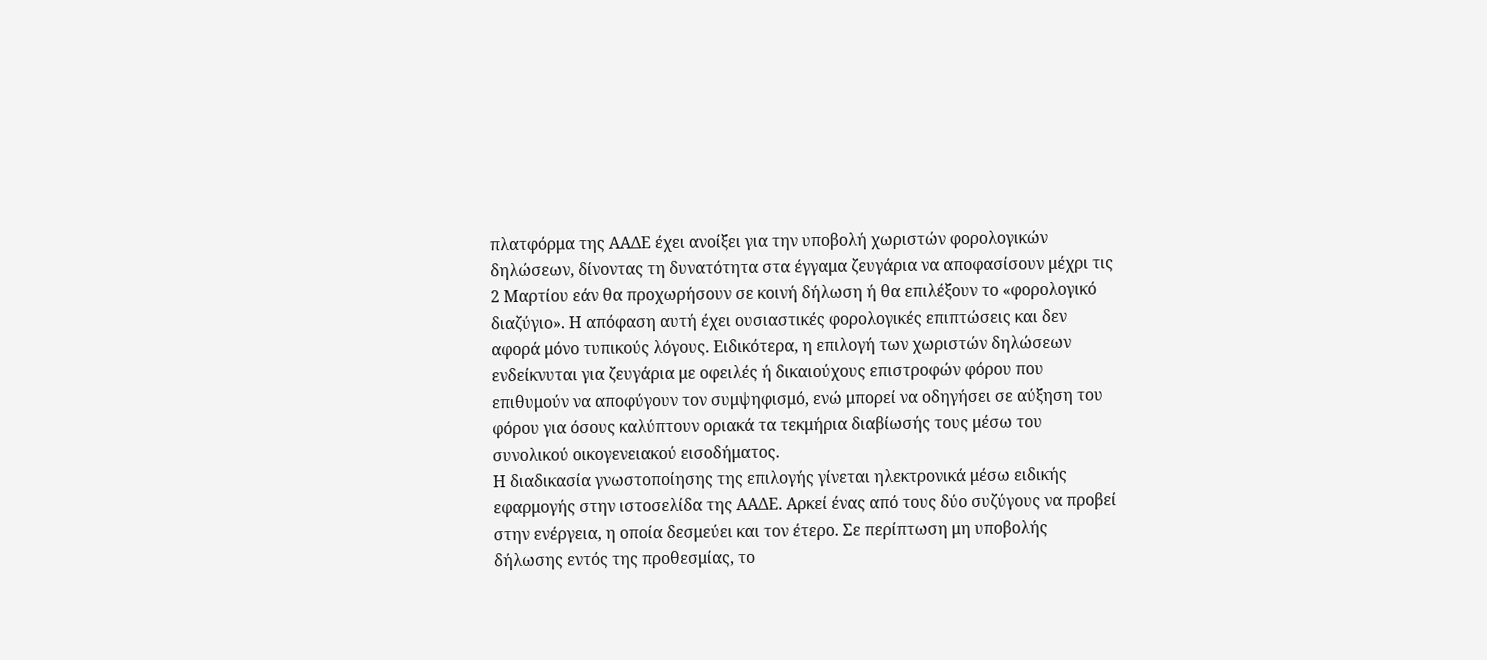πλατφόρμα της ΑΑΔΕ έχει ανοίξει για την υποβολή χωριστών φορολογικών δηλώσεων, δίνοντας τη δυνατότητα στα έγγαμα ζευγάρια να αποφασίσουν μέχρι τις 2 Μαρτίου εάν θα προχωρήσουν σε κοινή δήλωση ή θα επιλέξουν το «φορολογικό διαζύγιο». Η απόφαση αυτή έχει ουσιαστικές φορολογικές επιπτώσεις και δεν αφορά μόνο τυπικούς λόγους. Ειδικότερα, η επιλογή των χωριστών δηλώσεων ενδείκνυται για ζευγάρια με οφειλές ή δικαιούχους επιστροφών φόρου που επιθυμούν να αποφύγουν τον συμψηφισμό, ενώ μπορεί να οδηγήσει σε αύξηση του φόρου για όσους καλύπτουν οριακά τα τεκμήρια διαβίωσής τους μέσω του συνολικού οικογενειακού εισοδήματος.
Η διαδικασία γνωστοποίησης της επιλογής γίνεται ηλεκτρονικά μέσω ειδικής εφαρμογής στην ιστοσελίδα της ΑΑΔΕ. Αρκεί ένας από τους δύο συζύγους να προβεί στην ενέργεια, η οποία δεσμεύει και τον έτερο. Σε περίπτωση μη υποβολής δήλωσης εντός της προθεσμίας, το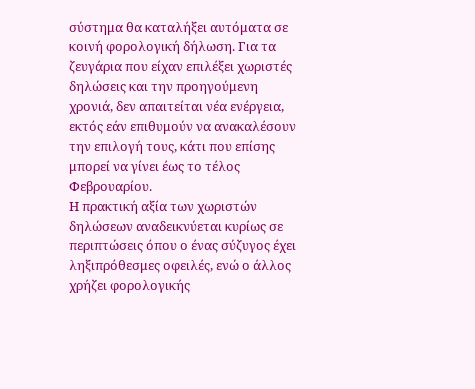σύστημα θα καταλήξει αυτόματα σε κοινή φορολογική δήλωση. Για τα ζευγάρια που είχαν επιλέξει χωριστές δηλώσεις και την προηγούμενη χρονιά, δεν απαιτείται νέα ενέργεια, εκτός εάν επιθυμούν να ανακαλέσουν την επιλογή τους, κάτι που επίσης μπορεί να γίνει έως το τέλος Φεβρουαρίου.
Η πρακτική αξία των χωριστών δηλώσεων αναδεικνύεται κυρίως σε περιπτώσεις όπου ο ένας σύζυγος έχει ληξιπρόθεσμες οφειλές, ενώ ο άλλος χρήζει φορολογικής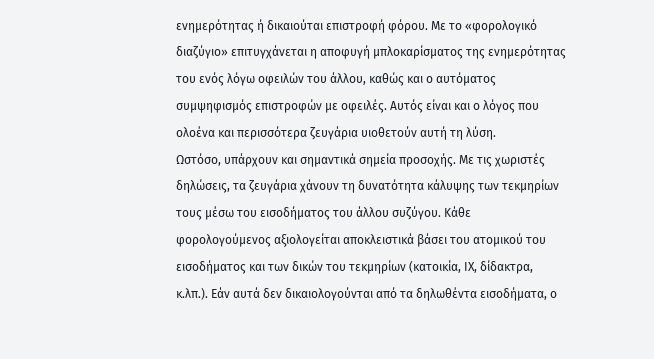ενημερότητας ή δικαιούται επιστροφή φόρου. Με το «φορολογικό διαζύγιο» επιτυγχάνεται η αποφυγή μπλοκαρίσματος της ενημερότητας του ενός λόγω οφειλών του άλλου, καθώς και ο αυτόματος συμψηφισμός επιστροφών με οφειλές. Αυτός είναι και ο λόγος που ολοένα και περισσότερα ζευγάρια υιοθετούν αυτή τη λύση.
Ωστόσο, υπάρχουν και σημαντικά σημεία προσοχής. Με τις χωριστές δηλώσεις, τα ζευγάρια χάνουν τη δυνατότητα κάλυψης των τεκμηρίων τους μέσω του εισοδήματος του άλλου συζύγου. Κάθε φορολογούμενος αξιολογείται αποκλειστικά βάσει του ατομικού του εισοδήματος και των δικών του τεκμηρίων (κατοικία, ΙΧ, δίδακτρα, κ.λπ.). Εάν αυτά δεν δικαιολογούνται από τα δηλωθέντα εισοδήματα, ο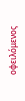οφειλόμενος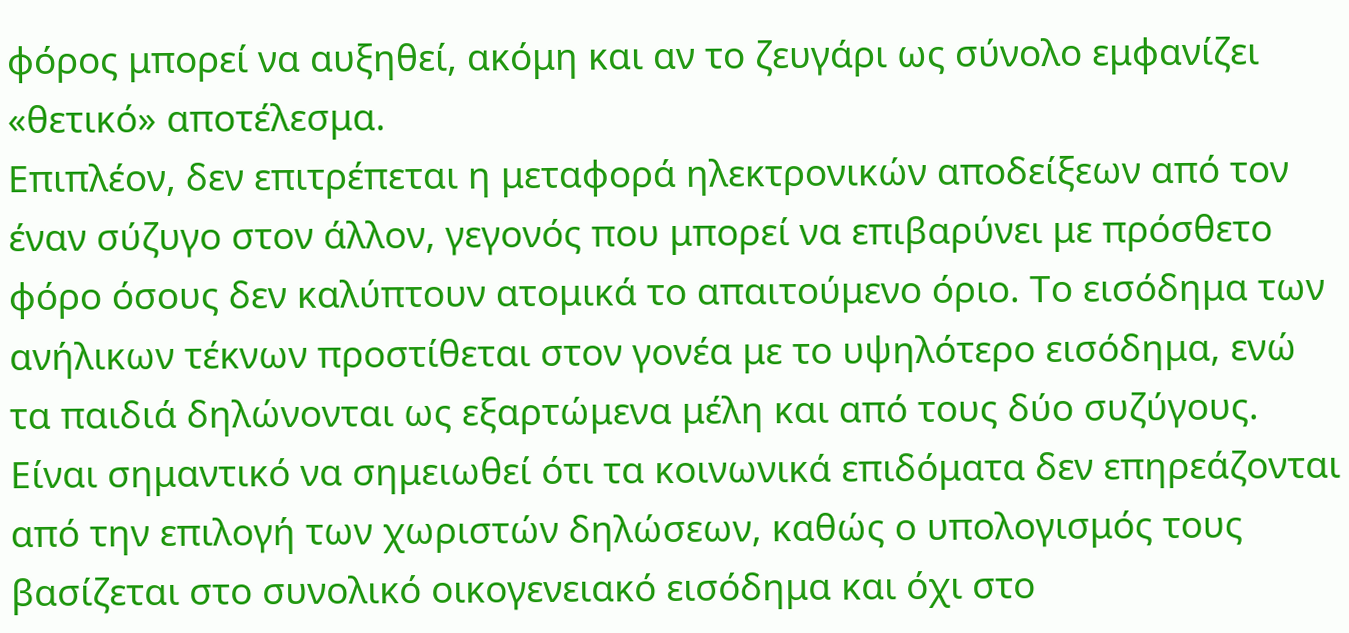φόρος μπορεί να αυξηθεί, ακόμη και αν το ζευγάρι ως σύνολο εμφανίζει «θετικό» αποτέλεσμα.
Επιπλέον, δεν επιτρέπεται η μεταφορά ηλεκτρονικών αποδείξεων από τον έναν σύζυγο στον άλλον, γεγονός που μπορεί να επιβαρύνει με πρόσθετο φόρο όσους δεν καλύπτουν ατομικά το απαιτούμενο όριο. Το εισόδημα των ανήλικων τέκνων προστίθεται στον γονέα με το υψηλότερο εισόδημα, ενώ τα παιδιά δηλώνονται ως εξαρτώμενα μέλη και από τους δύο συζύγους.
Είναι σημαντικό να σημειωθεί ότι τα κοινωνικά επιδόματα δεν επηρεάζονται από την επιλογή των χωριστών δηλώσεων, καθώς ο υπολογισμός τους βασίζεται στο συνολικό οικογενειακό εισόδημα και όχι στο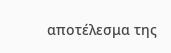αποτέλεσμα της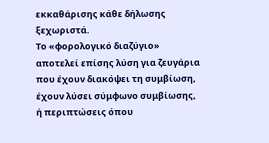εκκαθάρισης κάθε δήλωσης ξεχωριστά.
Το «φορολογικό διαζύγιο» αποτελεί επίσης λύση για ζευγάρια που έχουν διακόψει τη συμβίωση, έχουν λύσει σύμφωνο συμβίωσης, ή περιπτώσεις όπου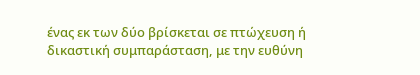ένας εκ των δύο βρίσκεται σε πτώχευση ή δικαστική συμπαράσταση, με την ευθύνη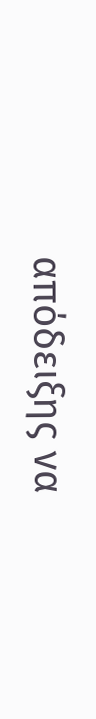απόδειξης να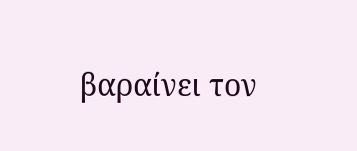βαραίνει τον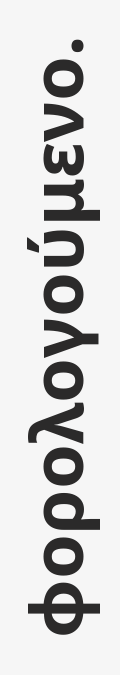φορολογούμενο.